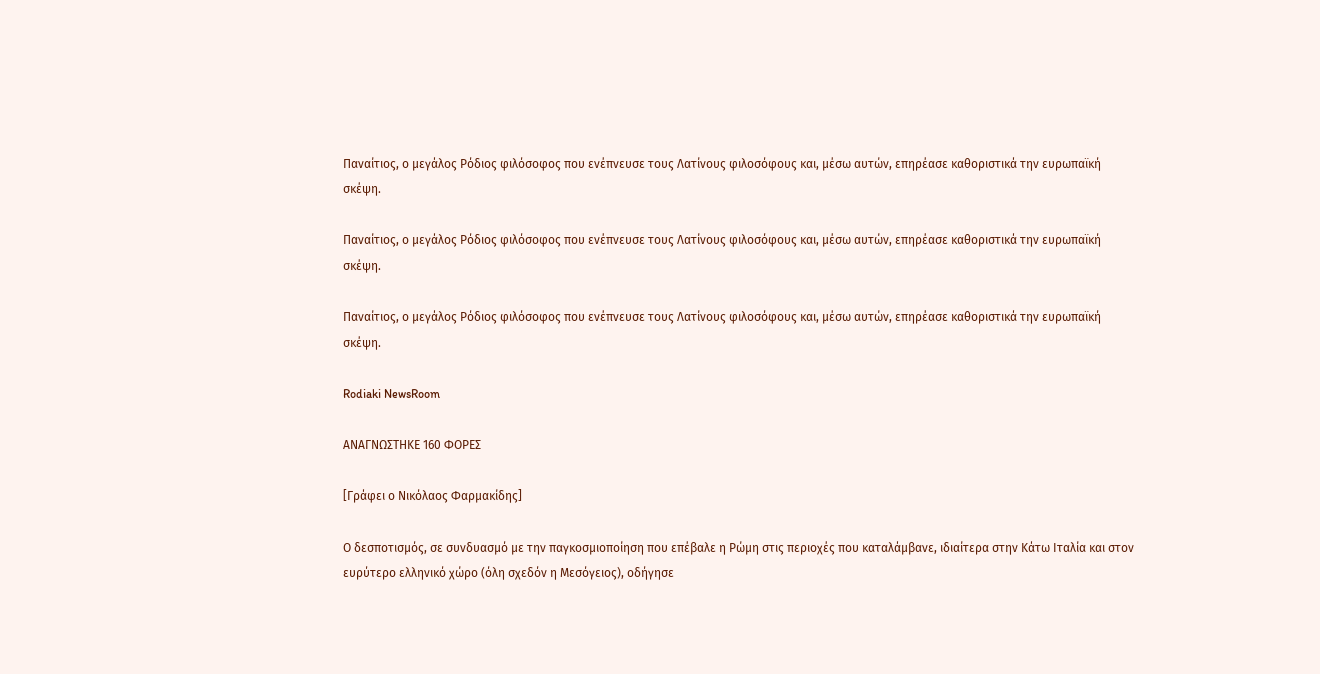Παναίτιος, ο μεγάλος Ρόδιος φιλόσοφος που ενέπνευσε τους Λατίνους φιλοσόφους και, μέσω αυτών, επηρέασε καθοριστικά την ευρωπαϊκή σκέψη.

Παναίτιος, ο μεγάλος Ρόδιος φιλόσοφος που ενέπνευσε τους Λατίνους φιλοσόφους και, μέσω αυτών, επηρέασε καθοριστικά την ευρωπαϊκή σκέψη.

Παναίτιος, ο μεγάλος Ρόδιος φιλόσοφος που ενέπνευσε τους Λατίνους φιλοσόφους και, μέσω αυτών, επηρέασε καθοριστικά την ευρωπαϊκή σκέψη.

Rodiaki NewsRoom

ΑΝΑΓΝΩΣΤΗΚΕ 160 ΦΟΡΕΣ

[Γράφει ο Νικόλαος Φαρμακίδης]

Ο δεσποτισμός, σε συνδυασμό με την παγκοσμιοποίηση που επέβαλε η Ρώμη στις περιοχές που καταλάμβανε, ιδιαίτερα στην Κάτω Ιταλία και στον ευρύτερο ελληνικό χώρο (όλη σχεδόν η Μεσόγειος), οδήγησε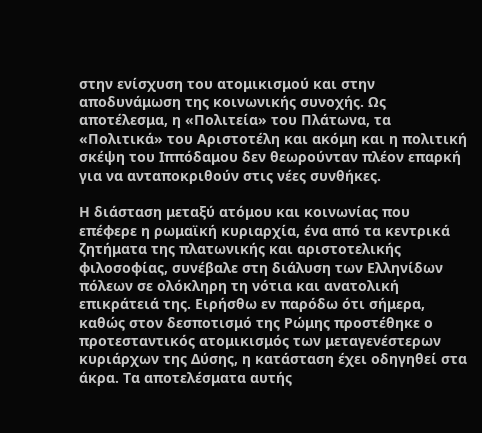στην ενίσχυση του ατομικισμού και στην αποδυνάμωση της κοινωνικής συνοχής. Ως αποτέλεσμα, η «Πολιτεία» του Πλάτωνα, τα «Πολιτικά» του Αριστοτέλη και ακόμη και η πολιτική σκέψη του Ιππόδαμου δεν θεωρούνταν πλέον επαρκή για να ανταποκριθούν στις νέες συνθήκες.

Η διάσταση μεταξύ ατόμου και κοινωνίας που επέφερε η ρωμαϊκή κυριαρχία, ένα από τα κεντρικά ζητήματα της πλατωνικής και αριστοτελικής φιλοσοφίας, συνέβαλε στη διάλυση των Ελληνίδων πόλεων σε ολόκληρη τη νότια και ανατολική επικράτειά της. Ειρήσθω εν παρόδω ότι σήμερα, καθώς στον δεσποτισμό της Ρώμης προστέθηκε ο προτεσταντικός ατομικισμός των μεταγενέστερων κυριάρχων της Δύσης, η κατάσταση έχει οδηγηθεί στα άκρα. Τα αποτελέσματα αυτής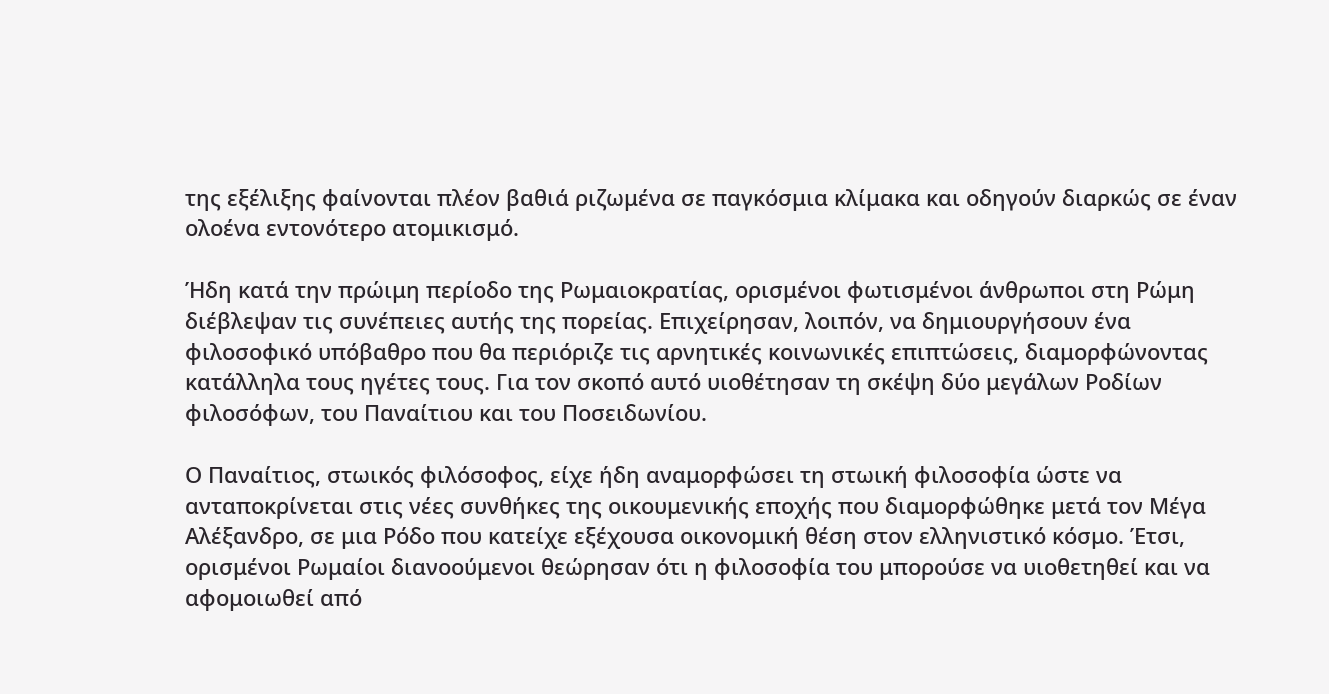της εξέλιξης φαίνονται πλέον βαθιά ριζωμένα σε παγκόσμια κλίμακα και οδηγούν διαρκώς σε έναν ολοένα εντονότερο ατομικισμό.

Ήδη κατά την πρώιμη περίοδο της Ρωμαιοκρατίας, ορισμένοι φωτισμένοι άνθρωποι στη Ρώμη διέβλεψαν τις συνέπειες αυτής της πορείας. Επιχείρησαν, λοιπόν, να δημιουργήσουν ένα φιλοσοφικό υπόβαθρο που θα περιόριζε τις αρνητικές κοινωνικές επιπτώσεις, διαμορφώνοντας κατάλληλα τους ηγέτες τους. Για τον σκοπό αυτό υιοθέτησαν τη σκέψη δύο μεγάλων Ροδίων φιλοσόφων, του Παναίτιου και του Ποσειδωνίου.

Ο Παναίτιος, στωικός φιλόσοφος, είχε ήδη αναμορφώσει τη στωική φιλοσοφία ώστε να ανταποκρίνεται στις νέες συνθήκες της οικουμενικής εποχής που διαμορφώθηκε μετά τον Μέγα Αλέξανδρο, σε μια Ρόδο που κατείχε εξέχουσα οικονομική θέση στον ελληνιστικό κόσμο. Έτσι, ορισμένοι Ρωμαίοι διανοούμενοι θεώρησαν ότι η φιλοσοφία του μπορούσε να υιοθετηθεί και να αφομοιωθεί από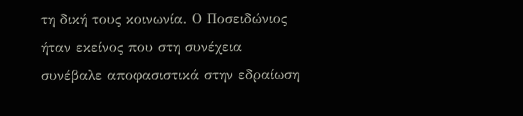τη δική τους κοινωνία. Ο Ποσειδώνιος ήταν εκείνος που στη συνέχεια συνέβαλε αποφασιστικά στην εδραίωση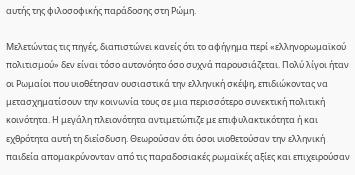αυτής της φιλοσοφικής παράδοσης στη Ρώμη.

Μελετώντας τις πηγές, διαπιστώνει κανείς ότι το αφήγημα περί «ελληνορωμαϊκού πολιτισμού» δεν είναι τόσο αυτονόητο όσο συχνά παρουσιάζεται. Πολύ λίγοι ήταν οι Ρωμαίοι που υιοθέτησαν ουσιαστικά την ελληνική σκέψη, επιδιώκοντας να μετασχηματίσουν την κοινωνία τους σε μια περισσότερο συνεκτική πολιτική κοινότητα. Η μεγάλη πλειονότητα αντιμετώπιζε με επιφυλακτικότητα ή και εχθρότητα αυτή τη διείσδυση. Θεωρούσαν ότι όσοι υιοθετούσαν την ελληνική παιδεία απομακρύνονταν από τις παραδοσιακές ρωμαϊκές αξίες και επιχειρούσαν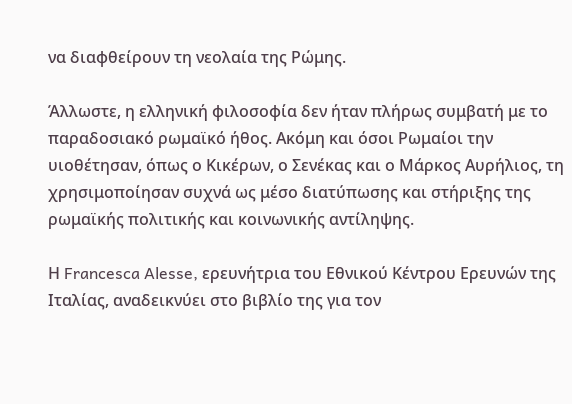να διαφθείρουν τη νεολαία της Ρώμης.

Άλλωστε, η ελληνική φιλοσοφία δεν ήταν πλήρως συμβατή με το παραδοσιακό ρωμαϊκό ήθος. Ακόμη και όσοι Ρωμαίοι την υιοθέτησαν, όπως ο Κικέρων, ο Σενέκας και ο Μάρκος Αυρήλιος, τη χρησιμοποίησαν συχνά ως μέσο διατύπωσης και στήριξης της ρωμαϊκής πολιτικής και κοινωνικής αντίληψης.

Η Francesca Alesse, ερευνήτρια του Εθνικού Κέντρου Ερευνών της Ιταλίας, αναδεικνύει στο βιβλίο της για τον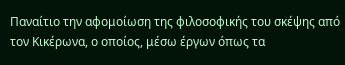Παναίτιο την αφομοίωση της φιλοσοφικής του σκέψης από τον Κικέρωνα, ο οποίος, μέσω έργων όπως τα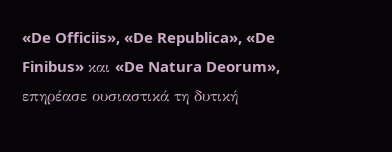«De Officiis», «De Republica», «De Finibus» και «De Natura Deorum», επηρέασε ουσιαστικά τη δυτική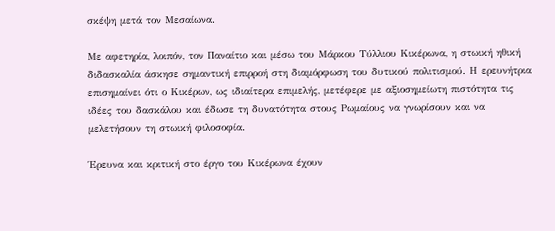σκέψη μετά τον Μεσαίωνα.

Με αφετηρία, λοιπόν, τον Παναίτιο και μέσω του Μάρκου Τύλλιου Κικέρωνα, η στωική ηθική διδασκαλία άσκησε σημαντική επιρροή στη διαμόρφωση του δυτικού πολιτισμού. Η ερευνήτρια επισημαίνει ότι ο Κικέρων, ως ιδιαίτερα επιμελής, μετέφερε με αξιοσημείωτη πιστότητα τις ιδέες του δασκάλου και έδωσε τη δυνατότητα στους Ρωμαίους να γνωρίσουν και να μελετήσουν τη στωική φιλοσοφία.

Έρευνα και κριτική στο έργο του Κικέρωνα έχουν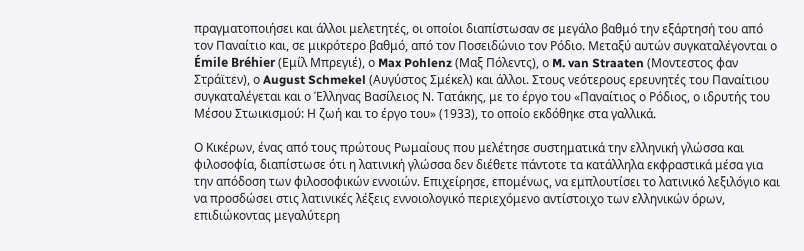πραγματοποιήσει και άλλοι μελετητές, οι οποίοι διαπίστωσαν σε μεγάλο βαθμό την εξάρτησή του από τον Παναίτιο και, σε μικρότερο βαθμό, από τον Ποσειδώνιο τον Ρόδιο. Μεταξύ αυτών συγκαταλέγονται ο Émile Bréhier (Εμίλ Μπρεγιέ), ο Max Pohlenz (Μαξ Πόλεντς), ο M. van Straaten (Μοντεστος φαν Στράϊτεν), ο August Schmekel (Αυγύστος Σμέκελ) και άλλοι. Στους νεότερους ερευνητές του Παναίτιου συγκαταλέγεται και ο Έλληνας Βασίλειος Ν. Τατάκης, με το έργο του «Παναίτιος ο Ρόδιος, ο ιδρυτής του Μέσου Στωικισμού: Η ζωή και το έργο του» (1933), το οποίο εκδόθηκε στα γαλλικά.

Ο Κικέρων, ένας από τους πρώτους Ρωμαίους που μελέτησε συστηματικά την ελληνική γλώσσα και φιλοσοφία, διαπίστωσε ότι η λατινική γλώσσα δεν διέθετε πάντοτε τα κατάλληλα εκφραστικά μέσα για την απόδοση των φιλοσοφικών εννοιών. Επιχείρησε, επομένως, να εμπλουτίσει το λατινικό λεξιλόγιο και να προσδώσει στις λατινικές λέξεις εννοιολογικό περιεχόμενο αντίστοιχο των ελληνικών όρων, επιδιώκοντας μεγαλύτερη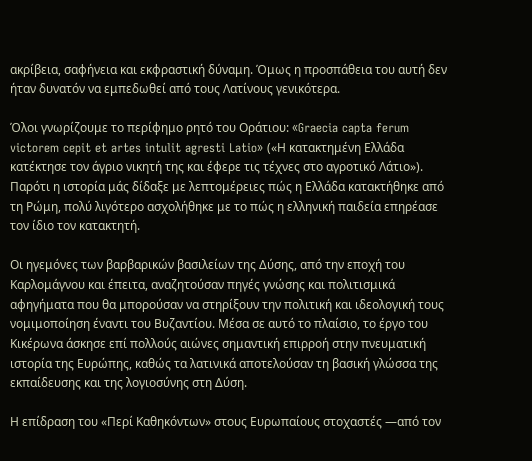ακρίβεια, σαφήνεια και εκφραστική δύναμη. Όμως η προσπάθεια του αυτή δεν ήταν δυνατόν να εμπεδωθεί από τους Λατίνους γενικότερα.

Όλοι γνωρίζουμε το περίφημο ρητό του Οράτιου: «Graecia capta ferum victorem cepit et artes intulit agresti Latio» («Η κατακτημένη Ελλάδα κατέκτησε τον άγριο νικητή της και έφερε τις τέχνες στο αγροτικό Λάτιο»). Παρότι η ιστορία μάς δίδαξε με λεπτομέρειες πώς η Ελλάδα κατακτήθηκε από τη Ρώμη, πολύ λιγότερο ασχολήθηκε με το πώς η ελληνική παιδεία επηρέασε τον ίδιο τον κατακτητή.

Οι ηγεμόνες των βαρβαρικών βασιλείων της Δύσης, από την εποχή του Καρλομάγνου και έπειτα, αναζητούσαν πηγές γνώσης και πολιτισμικά αφηγήματα που θα μπορούσαν να στηρίξουν την πολιτική και ιδεολογική τους νομιμοποίηση έναντι του Βυζαντίου. Μέσα σε αυτό το πλαίσιο, το έργο του Κικέρωνα άσκησε επί πολλούς αιώνες σημαντική επιρροή στην πνευματική ιστορία της Ευρώπης, καθώς τα λατινικά αποτελούσαν τη βασική γλώσσα της εκπαίδευσης και της λογιοσύνης στη Δύση.

Η επίδραση του «Περί Καθηκόντων» στους Ευρωπαίους στοχαστές —από τον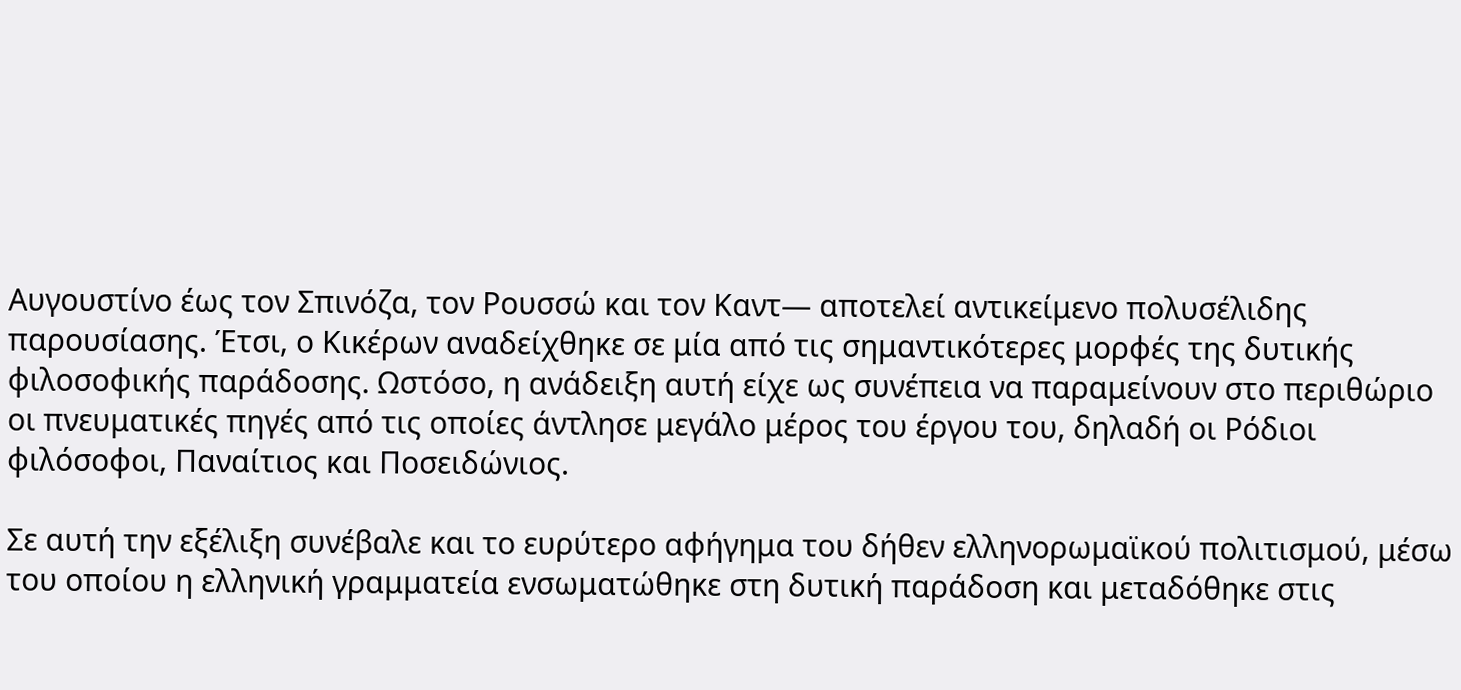Αυγουστίνο έως τον Σπινόζα, τον Ρουσσώ και τον Καντ— αποτελεί αντικείμενο πολυσέλιδης παρουσίασης. Έτσι, ο Κικέρων αναδείχθηκε σε μία από τις σημαντικότερες μορφές της δυτικής φιλοσοφικής παράδοσης. Ωστόσο, η ανάδειξη αυτή είχε ως συνέπεια να παραμείνουν στο περιθώριο οι πνευματικές πηγές από τις οποίες άντλησε μεγάλο μέρος του έργου του, δηλαδή οι Ρόδιοι φιλόσοφοι, Παναίτιος και Ποσειδώνιος.

Σε αυτή την εξέλιξη συνέβαλε και το ευρύτερο αφήγημα του δήθεν ελληνορωμαϊκού πολιτισμού, μέσω του οποίου η ελληνική γραμματεία ενσωματώθηκε στη δυτική παράδοση και μεταδόθηκε στις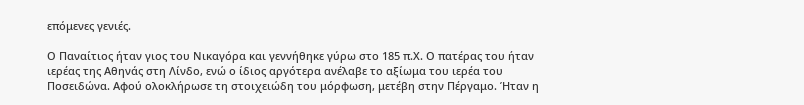επόμενες γενιές.

Ο Παναίτιος ήταν γιος του Νικαγόρα και γεννήθηκε γύρω στο 185 π.Χ. Ο πατέρας του ήταν ιερέας της Αθηνάς στη Λίνδο, ενώ ο ίδιος αργότερα ανέλαβε το αξίωμα του ιερέα του Ποσειδώνα. Αφού ολοκλήρωσε τη στοιχειώδη του μόρφωση, μετέβη στην Πέργαμο. Ήταν η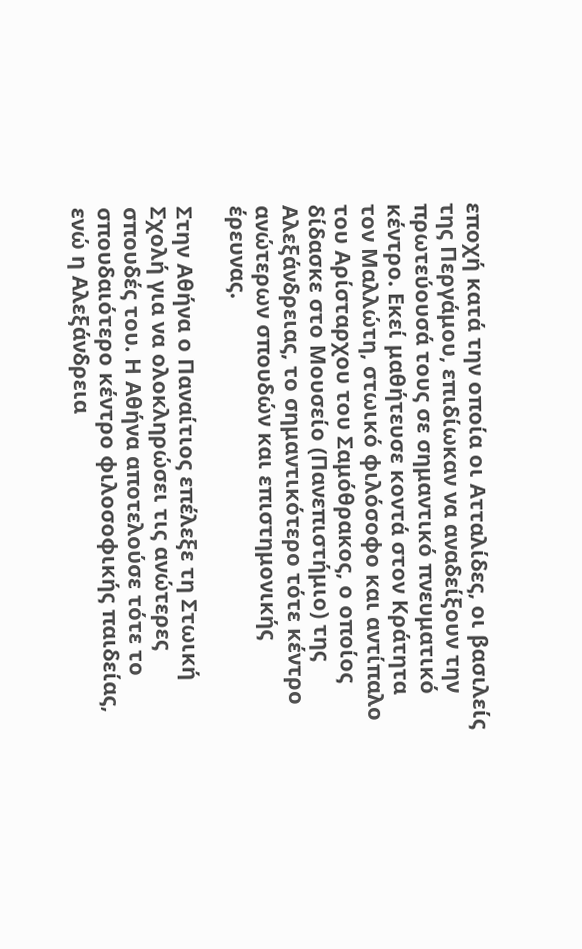εποχή κατά την οποία οι Ατταλίδες, οι βασιλείς της Περγάμου, επιδίωκαν να αναδείξουν την πρωτεύουσά τους σε σημαντικό πνευματικό κέντρο. Εκεί μαθήτευσε κοντά στον Κράτητα τον Μαλλώτη, στωικό φιλόσοφο και αντίπαλο του Αρίσταρχου του Σαμόθρακος, ο οποίος δίδασκε στο Μουσείο (Πανεπιστήμιο) της Αλεξάνδρειας, το σημαντικότερο τότε κέντρο ανώτερων σπουδών και επιστημονικής έρευνας.

Στην Αθήνα ο Παναίτιος επέλεξε τη Στωική Σχολή για να ολοκληρώσει τις ανώτερες σπουδές του. Η Αθήνα αποτελούσε τότε το σπουδαιότερο κέντρο φιλοσοφικής παιδείας, ενώ η Αλεξάνδρεια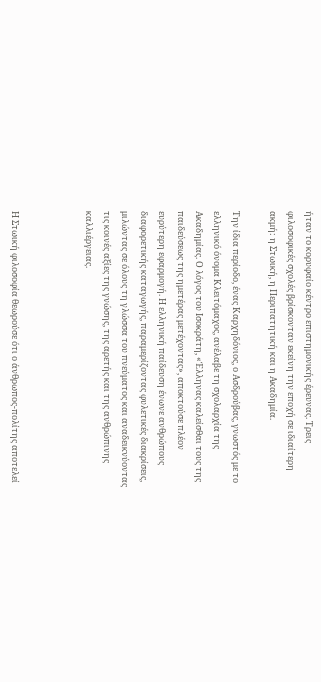ήταν το κορυφαίο κέντρο επιστημονικής έρευνας. Τρεις φιλοσοφικές σχολές βρίσκονταν εκείνη την εποχή σε ιδιαίτερη ακμή: η Στωική, η Περιπατητική και η Ακαδημία.

Την ίδια περίοδο, ένας Καρχηδόνιος, ο Ασδρούβας, γνωστός με το ελληνικό όνομα Κλειτόμαχος, ανέλαβε τη σχολαρχία της Ακαδημίας. Ο λόγος του Ισοκράτη, «Έλληνας καλείσθαι τους της παιδεύσεως της ημετέρας μετέχοντας», αποκτούσε πλέον ευρύτερη εφαρμογή. Η ελληνική παίδευση ένωνε ανθρώπους διαφορετικής καταγωγής, παραμερίζοντας φυλετικές διακρίσεις, μιλώντας σε όλους τη γλώσσα του πνεύματος και αναδεικνύοντας τις κοινές αξίες της γνώσης, της αρετής και της ανθρώπινης καλλιέργειας.



Η Στωική φιλοσοφία θεωρούσε ότι ο άνθρωπος-πολίτης αποτελεί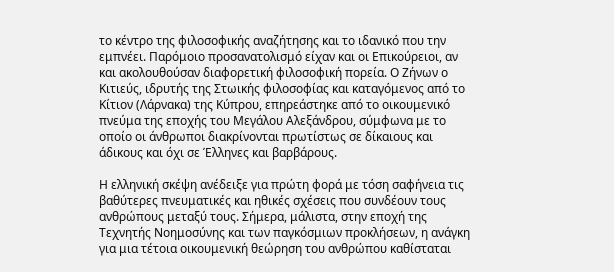το κέντρο της φιλοσοφικής αναζήτησης και το ιδανικό που την εμπνέει. Παρόμοιο προσανατολισμό είχαν και οι Επικούρειοι, αν και ακολουθούσαν διαφορετική φιλοσοφική πορεία. Ο Ζήνων ο Κιτιεύς, ιδρυτής της Στωικής φιλοσοφίας και καταγόμενος από το Κίτιον (Λάρνακα) της Κύπρου, επηρεάστηκε από το οικουμενικό πνεύμα της εποχής του Μεγάλου Αλεξάνδρου, σύμφωνα με το οποίο οι άνθρωποι διακρίνονται πρωτίστως σε δίκαιους και άδικους και όχι σε Έλληνες και βαρβάρους.

Η ελληνική σκέψη ανέδειξε για πρώτη φορά με τόση σαφήνεια τις βαθύτερες πνευματικές και ηθικές σχέσεις που συνδέουν τους ανθρώπους μεταξύ τους. Σήμερα, μάλιστα, στην εποχή της Τεχνητής Νοημοσύνης και των παγκόσμιων προκλήσεων, η ανάγκη για μια τέτοια οικουμενική θεώρηση του ανθρώπου καθίσταται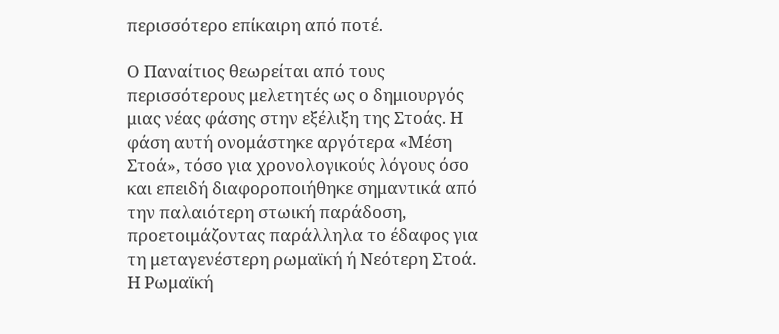περισσότερο επίκαιρη από ποτέ.

Ο Παναίτιος θεωρείται από τους περισσότερους μελετητές ως ο δημιουργός μιας νέας φάσης στην εξέλιξη της Στοάς. Η φάση αυτή ονομάστηκε αργότερα «Μέση Στοά», τόσο για χρονολογικούς λόγους όσο και επειδή διαφοροποιήθηκε σημαντικά από την παλαιότερη στωική παράδοση, προετοιμάζοντας παράλληλα το έδαφος για τη μεταγενέστερη ρωμαϊκή ή Νεότερη Στοά. Η Ρωμαϊκή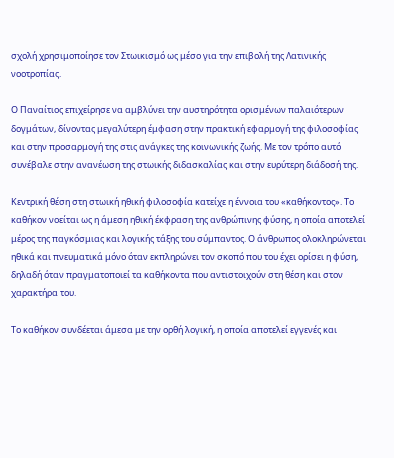σχολή χρησιμοποίησε τον Στωικισμό ως μέσο για την επιβολή της Λατινικής νοοτροπίας.

Ο Παναίτιος επιχείρησε να αμβλύνει την αυστηρότητα ορισμένων παλαιότερων δογμάτων, δίνοντας μεγαλύτερη έμφαση στην πρακτική εφαρμογή της φιλοσοφίας και στην προσαρμογή της στις ανάγκες της κοινωνικής ζωής. Με τον τρόπο αυτό συνέβαλε στην ανανέωση της στωικής διδασκαλίας και στην ευρύτερη διάδοσή της.

Κεντρική θέση στη στωική ηθική φιλοσοφία κατείχε η έννοια του «καθήκοντος». Το καθήκον νοείται ως η άμεση ηθική έκφραση της ανθρώπινης φύσης, η οποία αποτελεί μέρος της παγκόσμιας και λογικής τάξης του σύμπαντος. Ο άνθρωπος ολοκληρώνεται ηθικά και πνευματικά μόνο όταν εκπληρώνει τον σκοπό που του έχει ορίσει η φύση, δηλαδή όταν πραγματοποιεί τα καθήκοντα που αντιστοιχούν στη θέση και στον χαρακτήρα του.

Το καθήκον συνδέεται άμεσα με την ορθή λογική, η οποία αποτελεί εγγενές και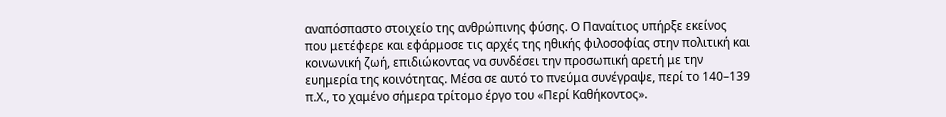αναπόσπαστο στοιχείο της ανθρώπινης φύσης. Ο Παναίτιος υπήρξε εκείνος που μετέφερε και εφάρμοσε τις αρχές της ηθικής φιλοσοφίας στην πολιτική και κοινωνική ζωή, επιδιώκοντας να συνδέσει την προσωπική αρετή με την ευημερία της κοινότητας. Μέσα σε αυτό το πνεύμα συνέγραψε, περί το 140–139 π.Χ., το χαμένο σήμερα τρίτομο έργο του «Περί Καθήκοντος».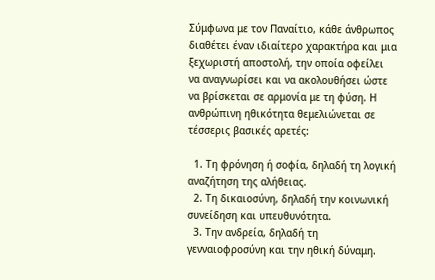Σύμφωνα με τον Παναίτιο, κάθε άνθρωπος διαθέτει έναν ιδιαίτερο χαρακτήρα και μια ξεχωριστή αποστολή, την οποία οφείλει να αναγνωρίσει και να ακολουθήσει ώστε να βρίσκεται σε αρμονία με τη φύση. Η ανθρώπινη ηθικότητα θεμελιώνεται σε τέσσερις βασικές αρετές:

  1. Τη φρόνηση ή σοφία, δηλαδή τη λογική αναζήτηση της αλήθειας.
  2. Τη δικαιοσύνη, δηλαδή την κοινωνική συνείδηση και υπευθυνότητα.
  3. Την ανδρεία, δηλαδή τη γενναιοφροσύνη και την ηθική δύναμη.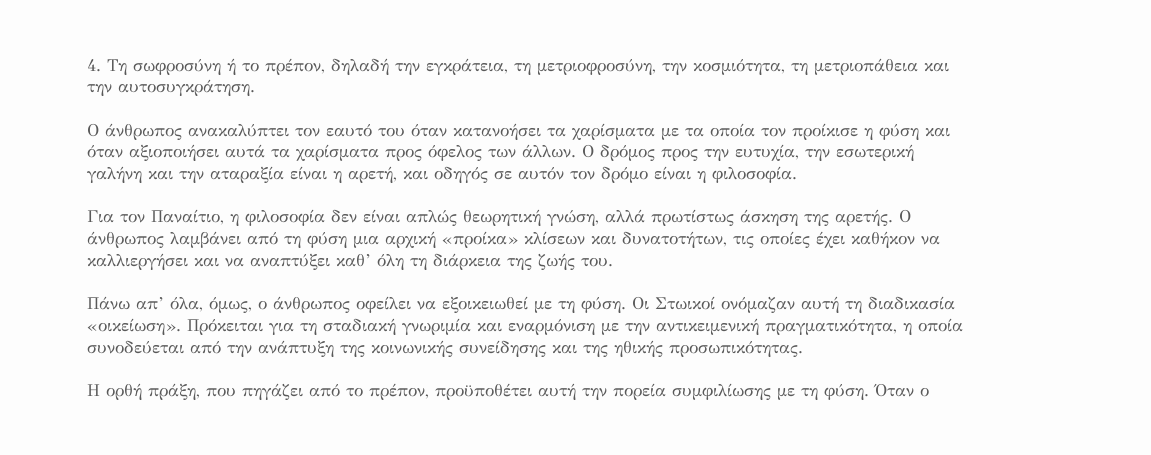4. Τη σωφροσύνη ή το πρέπον, δηλαδή την εγκράτεια, τη μετριοφροσύνη, την κοσμιότητα, τη μετριοπάθεια και την αυτοσυγκράτηση.

Ο άνθρωπος ανακαλύπτει τον εαυτό του όταν κατανοήσει τα χαρίσματα με τα οποία τον προίκισε η φύση και όταν αξιοποιήσει αυτά τα χαρίσματα προς όφελος των άλλων. Ο δρόμος προς την ευτυχία, την εσωτερική γαλήνη και την αταραξία είναι η αρετή, και οδηγός σε αυτόν τον δρόμο είναι η φιλοσοφία.

Για τον Παναίτιο, η φιλοσοφία δεν είναι απλώς θεωρητική γνώση, αλλά πρωτίστως άσκηση της αρετής. Ο άνθρωπος λαμβάνει από τη φύση μια αρχική «προίκα» κλίσεων και δυνατοτήτων, τις οποίες έχει καθήκον να καλλιεργήσει και να αναπτύξει καθ’ όλη τη διάρκεια της ζωής του.

Πάνω απ’ όλα, όμως, ο άνθρωπος οφείλει να εξοικειωθεί με τη φύση. Οι Στωικοί ονόμαζαν αυτή τη διαδικασία «οικείωση». Πρόκειται για τη σταδιακή γνωριμία και εναρμόνιση με την αντικειμενική πραγματικότητα, η οποία συνοδεύεται από την ανάπτυξη της κοινωνικής συνείδησης και της ηθικής προσωπικότητας.

Η ορθή πράξη, που πηγάζει από το πρέπον, προϋποθέτει αυτή την πορεία συμφιλίωσης με τη φύση. Όταν ο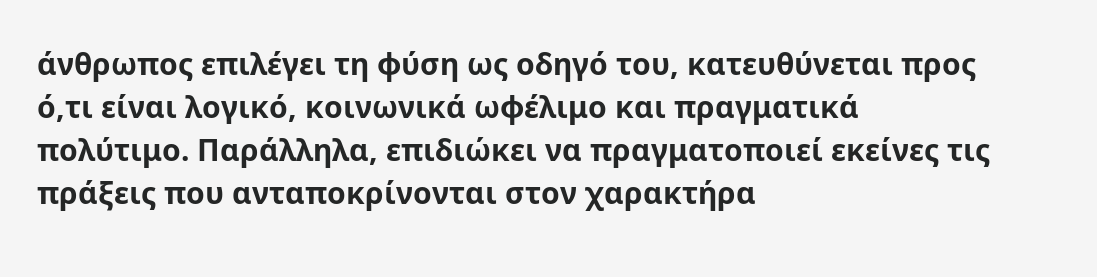άνθρωπος επιλέγει τη φύση ως οδηγό του, κατευθύνεται προς ό,τι είναι λογικό, κοινωνικά ωφέλιμο και πραγματικά πολύτιμο. Παράλληλα, επιδιώκει να πραγματοποιεί εκείνες τις πράξεις που ανταποκρίνονται στον χαρακτήρα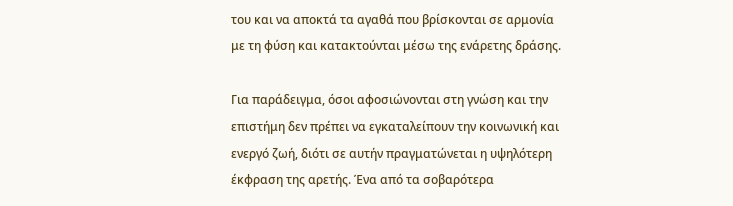του και να αποκτά τα αγαθά που βρίσκονται σε αρμονία με τη φύση και κατακτούνται μέσω της ενάρετης δράσης.

Για παράδειγμα, όσοι αφοσιώνονται στη γνώση και την επιστήμη δεν πρέπει να εγκαταλείπουν την κοινωνική και ενεργό ζωή, διότι σε αυτήν πραγματώνεται η υψηλότερη έκφραση της αρετής. Ένα από τα σοβαρότερα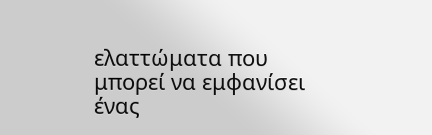ελαττώματα που μπορεί να εμφανίσει ένας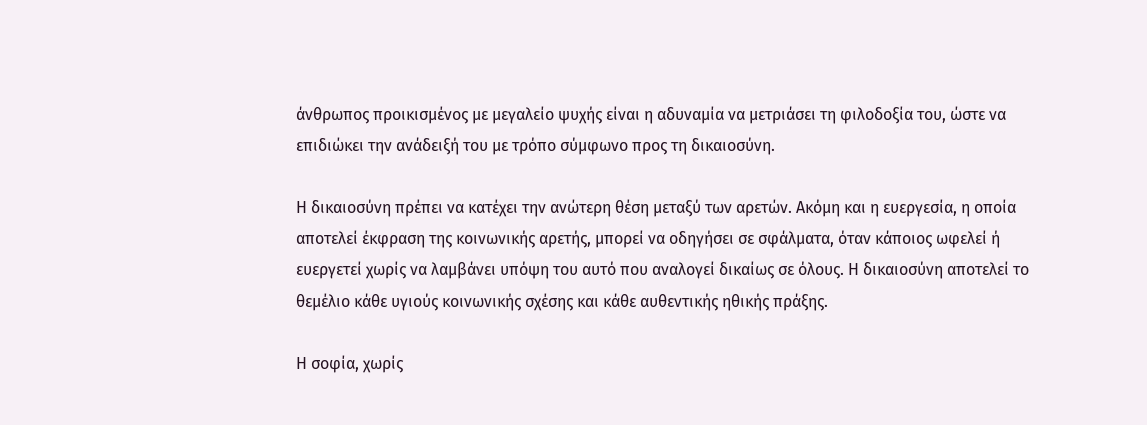άνθρωπος προικισμένος με μεγαλείο ψυχής είναι η αδυναμία να μετριάσει τη φιλοδοξία του, ώστε να επιδιώκει την ανάδειξή του με τρόπο σύμφωνο προς τη δικαιοσύνη.

Η δικαιοσύνη πρέπει να κατέχει την ανώτερη θέση μεταξύ των αρετών. Ακόμη και η ευεργεσία, η οποία αποτελεί έκφραση της κοινωνικής αρετής, μπορεί να οδηγήσει σε σφάλματα, όταν κάποιος ωφελεί ή ευεργετεί χωρίς να λαμβάνει υπόψη του αυτό που αναλογεί δικαίως σε όλους. Η δικαιοσύνη αποτελεί το θεμέλιο κάθε υγιούς κοινωνικής σχέσης και κάθε αυθεντικής ηθικής πράξης.

Η σοφία, χωρίς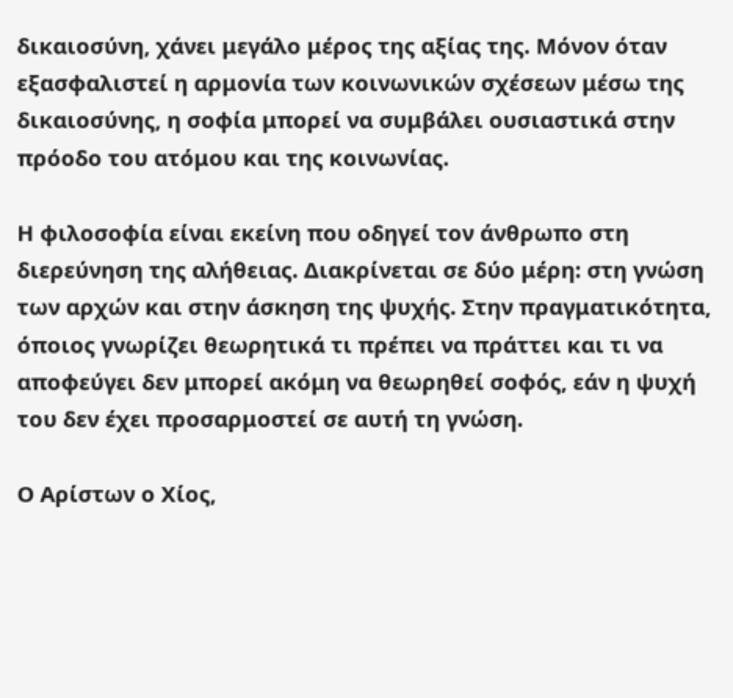δικαιοσύνη, χάνει μεγάλο μέρος της αξίας της. Μόνον όταν εξασφαλιστεί η αρμονία των κοινωνικών σχέσεων μέσω της δικαιοσύνης, η σοφία μπορεί να συμβάλει ουσιαστικά στην πρόοδο του ατόμου και της κοινωνίας.

Η φιλοσοφία είναι εκείνη που οδηγεί τον άνθρωπο στη διερεύνηση της αλήθειας. Διακρίνεται σε δύο μέρη: στη γνώση των αρχών και στην άσκηση της ψυχής. Στην πραγματικότητα, όποιος γνωρίζει θεωρητικά τι πρέπει να πράττει και τι να αποφεύγει δεν μπορεί ακόμη να θεωρηθεί σοφός, εάν η ψυχή του δεν έχει προσαρμοστεί σε αυτή τη γνώση.

Ο Αρίστων ο Χίος,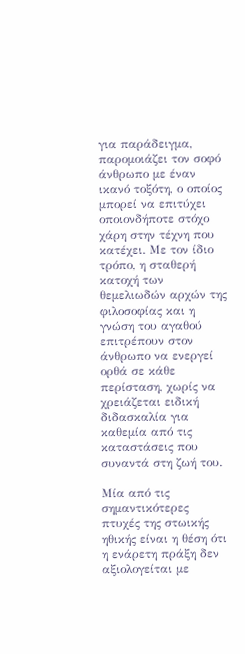για παράδειγμα, παρομοιάζει τον σοφό άνθρωπο με έναν ικανό τοξότη, ο οποίος μπορεί να επιτύχει οποιονδήποτε στόχο χάρη στην τέχνη που κατέχει. Με τον ίδιο τρόπο, η σταθερή κατοχή των θεμελιωδών αρχών της φιλοσοφίας και η γνώση του αγαθού επιτρέπουν στον άνθρωπο να ενεργεί ορθά σε κάθε περίσταση, χωρίς να χρειάζεται ειδική διδασκαλία για καθεμία από τις καταστάσεις που συναντά στη ζωή του.

Μία από τις σημαντικότερες πτυχές της στωικής ηθικής είναι η θέση ότι η ενάρετη πράξη δεν αξιολογείται με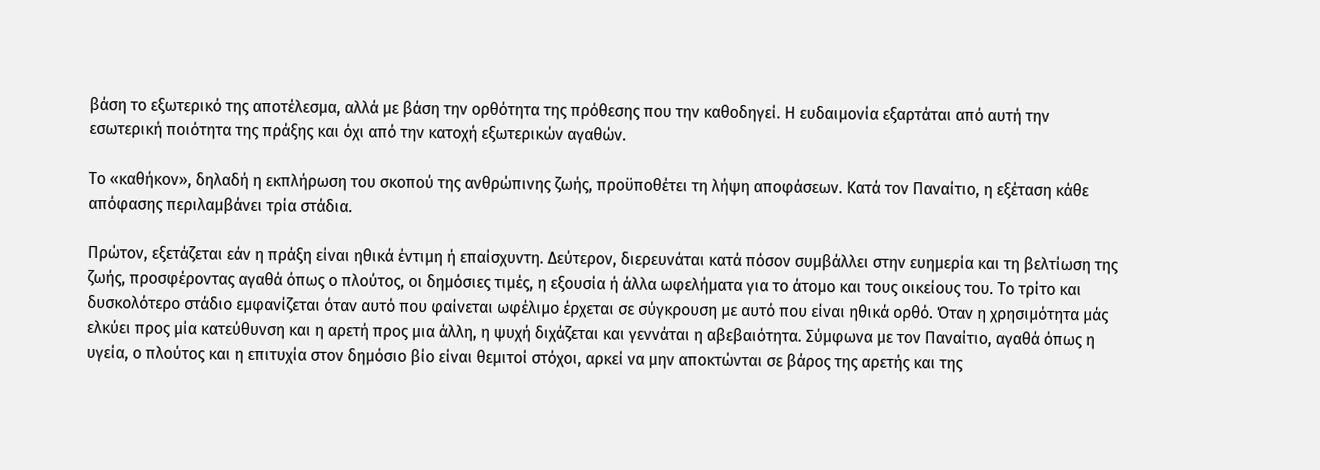βάση το εξωτερικό της αποτέλεσμα, αλλά με βάση την ορθότητα της πρόθεσης που την καθοδηγεί. Η ευδαιμονία εξαρτάται από αυτή την εσωτερική ποιότητα της πράξης και όχι από την κατοχή εξωτερικών αγαθών.

Το «καθήκον», δηλαδή η εκπλήρωση του σκοπού της ανθρώπινης ζωής, προϋποθέτει τη λήψη αποφάσεων. Κατά τον Παναίτιο, η εξέταση κάθε απόφασης περιλαμβάνει τρία στάδια.

Πρώτον, εξετάζεται εάν η πράξη είναι ηθικά έντιμη ή επαίσχυντη. Δεύτερον, διερευνάται κατά πόσον συμβάλλει στην ευημερία και τη βελτίωση της ζωής, προσφέροντας αγαθά όπως ο πλούτος, οι δημόσιες τιμές, η εξουσία ή άλλα ωφελήματα για το άτομο και τους οικείους του. Το τρίτο και δυσκολότερο στάδιο εμφανίζεται όταν αυτό που φαίνεται ωφέλιμο έρχεται σε σύγκρουση με αυτό που είναι ηθικά ορθό. Όταν η χρησιμότητα μάς ελκύει προς μία κατεύθυνση και η αρετή προς μια άλλη, η ψυχή διχάζεται και γεννάται η αβεβαιότητα. Σύμφωνα με τον Παναίτιο, αγαθά όπως η υγεία, ο πλούτος και η επιτυχία στον δημόσιο βίο είναι θεμιτοί στόχοι, αρκεί να μην αποκτώνται σε βάρος της αρετής και της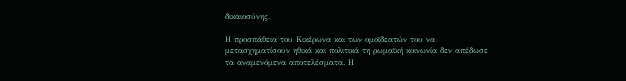δικαιοσύνης.

Η προσπάθεια του Κικέρωνα και των ομοϊδεατών του να μετασχηματίσουν ηθικά και πολιτικά τη ρωμαϊκή κοινωνία δεν απέδωσε τα αναμενόμενα αποτελέσματα. Η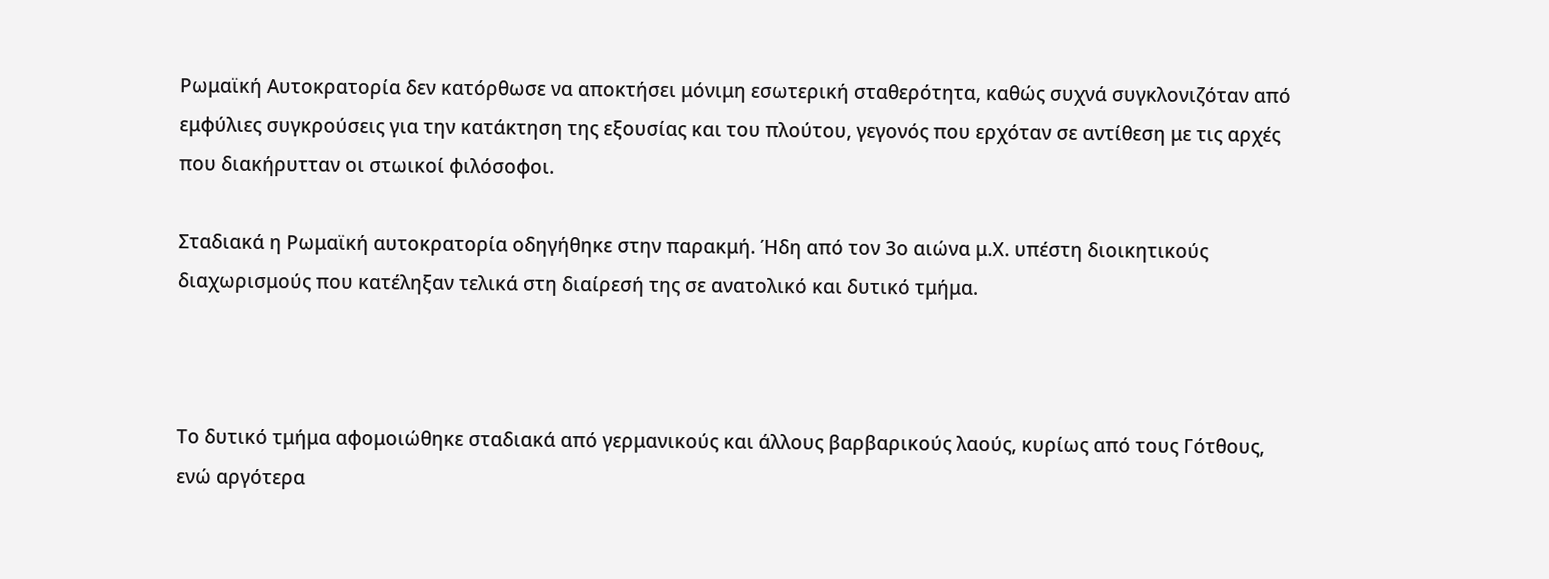Ρωμαϊκή Αυτοκρατορία δεν κατόρθωσε να αποκτήσει μόνιμη εσωτερική σταθερότητα, καθώς συχνά συγκλονιζόταν από εμφύλιες συγκρούσεις για την κατάκτηση της εξουσίας και του πλούτου, γεγονός που ερχόταν σε αντίθεση με τις αρχές που διακήρυτταν οι στωικοί φιλόσοφοι.

Σταδιακά η Ρωμαϊκή αυτοκρατορία οδηγήθηκε στην παρακμή. Ήδη από τον 3ο αιώνα μ.Χ. υπέστη διοικητικούς διαχωρισμούς που κατέληξαν τελικά στη διαίρεσή της σε ανατολικό και δυτικό τμήμα.



Το δυτικό τμήμα αφομοιώθηκε σταδιακά από γερμανικούς και άλλους βαρβαρικούς λαούς, κυρίως από τους Γότθους, ενώ αργότερα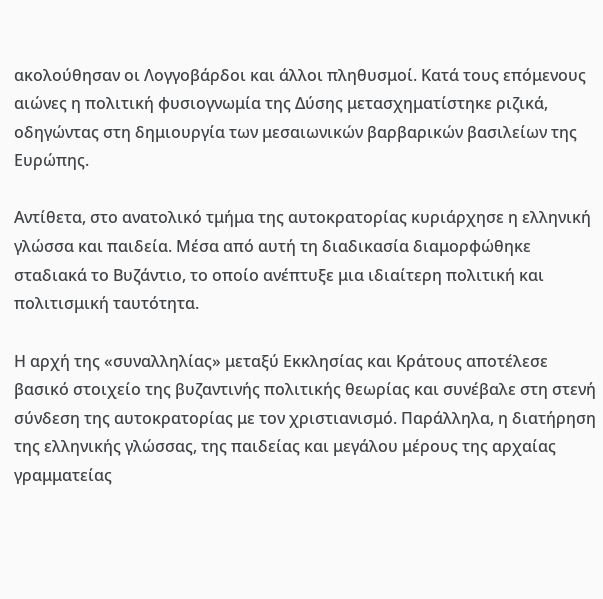ακολούθησαν οι Λογγοβάρδοι και άλλοι πληθυσμοί. Κατά τους επόμενους αιώνες η πολιτική φυσιογνωμία της Δύσης μετασχηματίστηκε ριζικά, οδηγώντας στη δημιουργία των μεσαιωνικών βαρβαρικών βασιλείων της Ευρώπης.

Αντίθετα, στο ανατολικό τμήμα της αυτοκρατορίας κυριάρχησε η ελληνική γλώσσα και παιδεία. Μέσα από αυτή τη διαδικασία διαμορφώθηκε σταδιακά το Βυζάντιο, το οποίο ανέπτυξε μια ιδιαίτερη πολιτική και πολιτισμική ταυτότητα.

Η αρχή της «συναλληλίας» μεταξύ Εκκλησίας και Κράτους αποτέλεσε βασικό στοιχείο της βυζαντινής πολιτικής θεωρίας και συνέβαλε στη στενή σύνδεση της αυτοκρατορίας με τον χριστιανισμό. Παράλληλα, η διατήρηση της ελληνικής γλώσσας, της παιδείας και μεγάλου μέρους της αρχαίας γραμματείας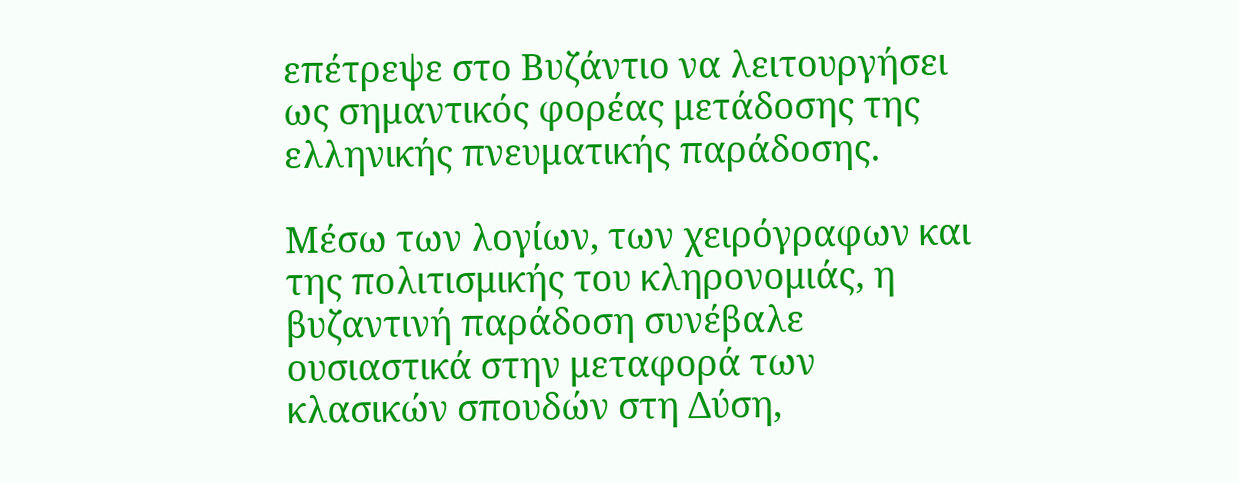επέτρεψε στο Βυζάντιο να λειτουργήσει ως σημαντικός φορέας μετάδοσης της ελληνικής πνευματικής παράδοσης.

Μέσω των λογίων, των χειρόγραφων και της πολιτισμικής του κληρονομιάς, η βυζαντινή παράδοση συνέβαλε ουσιαστικά στην μεταφορά των κλασικών σπουδών στη Δύση,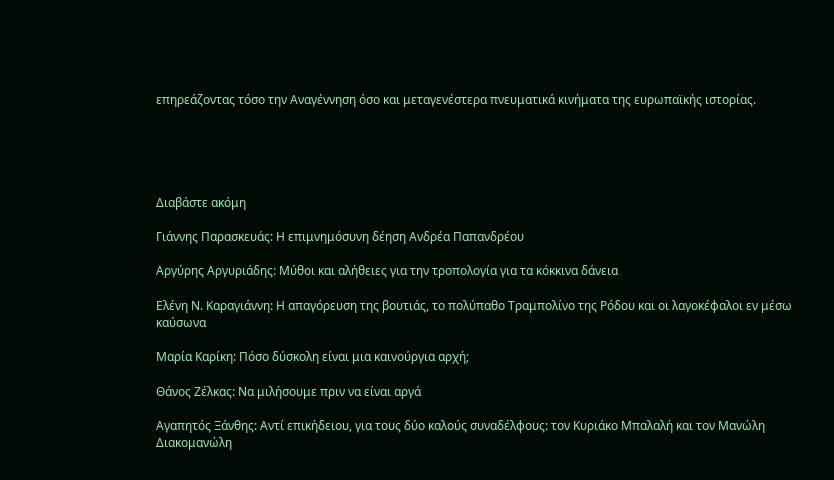επηρεάζοντας τόσο την Αναγέννηση όσο και μεταγενέστερα πνευματικά κινήματα της ευρωπαϊκής ιστορίας.





Διαβάστε ακόμη

Γιάννης Παρασκευάς: Η επιμνημόσυνη δέηση Ανδρέα Παπανδρέου

Αργύρης Αργυριάδης: Μύθοι και αλήθειες για την τροπολογία για τα κόκκινα δάνεια

Ελένη Ν. Καραγιάννη: Η απαγόρευση της βουτιάς, το πολύπαθο Τραμπολίνο της Ρόδου και οι λαγοκέφαλοι εν μέσω καύσωνα

Μαρία Καρίκη: Πόσο δύσκολη είναι μια καινούργια αρχή;

Θάνος Ζέλκας: Να μιλήσουμε πριν να είναι αργά

Αγαπητός Ξάνθης: Αντί επικήδειου, για τους δύο καλούς συναδέλφους: τον Κυριάκο Μπαλαλή και τον Μανώλη Διακομανώλη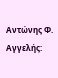Αντώνης Φ. Αγγελής: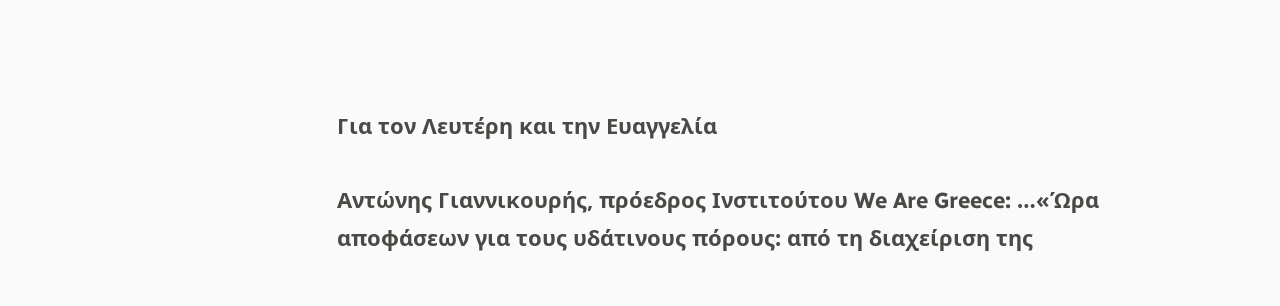Για τον Λευτέρη και την Ευαγγελία

Αντώνης Γιαννικουρής, πρόεδρος Ινστιτούτου We Are Greece: …«Ώρα αποφάσεων για τους υδάτινους πόρους: από τη διαχείριση της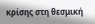κρίσης στη θεσμική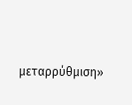μεταρρύθμιση»